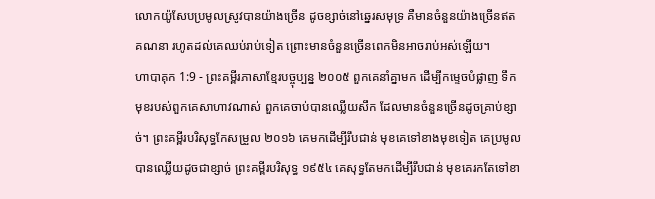លោកយ៉ូសែបប្រមូលស្រូវបានយ៉ាងច្រើន ដូចខ្សាច់នៅឆ្នេរសមុទ្រ គឺមានចំនួនយ៉ាងច្រើនឥតគណនា រហូតដល់គេឈប់រាប់ទៀត ព្រោះមានចំនួនច្រើនពេកមិនអាចរាប់អស់ឡើយ។
ហាបាគុក 1:9 - ព្រះគម្ពីរភាសាខ្មែរបច្ចុប្បន្ន ២០០៥ ពួកគេនាំគ្នាមក ដើម្បីកម្ទេចបំផ្លាញ ទឹកមុខរបស់ពួកគេសាហាវណាស់ ពួកគេចាប់បានឈ្លើយសឹក ដែលមានចំនួនច្រើនដូចគ្រាប់ខ្សាច់។ ព្រះគម្ពីរបរិសុទ្ធកែសម្រួល ២០១៦ គេមកដើម្បីរឹបជាន់ មុខគេទៅខាងមុខទៀត គេប្រមូលបានឈ្លើយដូចជាខ្សាច់ ព្រះគម្ពីរបរិសុទ្ធ ១៩៥៤ គេសុទ្ធតែមកដើម្បីរឹបជាន់ មុខគេរកតែទៅខា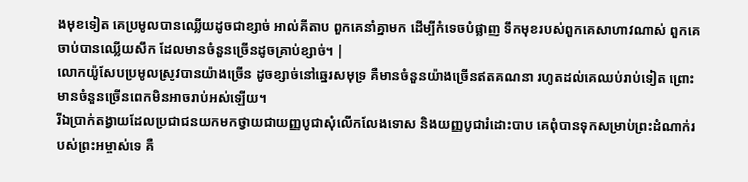ងមុខទៀត គេប្រមូលបានឈ្លើយដូចជាខ្សាច់ អាល់គីតាប ពួកគេនាំគ្នាមក ដើម្បីកំទេចបំផ្លាញ ទឹកមុខរបស់ពួកគេសាហាវណាស់ ពួកគេចាប់បានឈ្លើយសឹក ដែលមានចំនួនច្រើនដូចគ្រាប់ខ្សាច់។ |
លោកយ៉ូសែបប្រមូលស្រូវបានយ៉ាងច្រើន ដូចខ្សាច់នៅឆ្នេរសមុទ្រ គឺមានចំនួនយ៉ាងច្រើនឥតគណនា រហូតដល់គេឈប់រាប់ទៀត ព្រោះមានចំនួនច្រើនពេកមិនអាចរាប់អស់ឡើយ។
រីឯប្រាក់តង្វាយដែលប្រជាជនយកមកថ្វាយជាយញ្ញបូជាសុំលើកលែងទោស និងយញ្ញបូជារំដោះបាប គេពុំបានទុកសម្រាប់ព្រះដំណាក់របស់ព្រះអម្ចាស់ទេ គឺ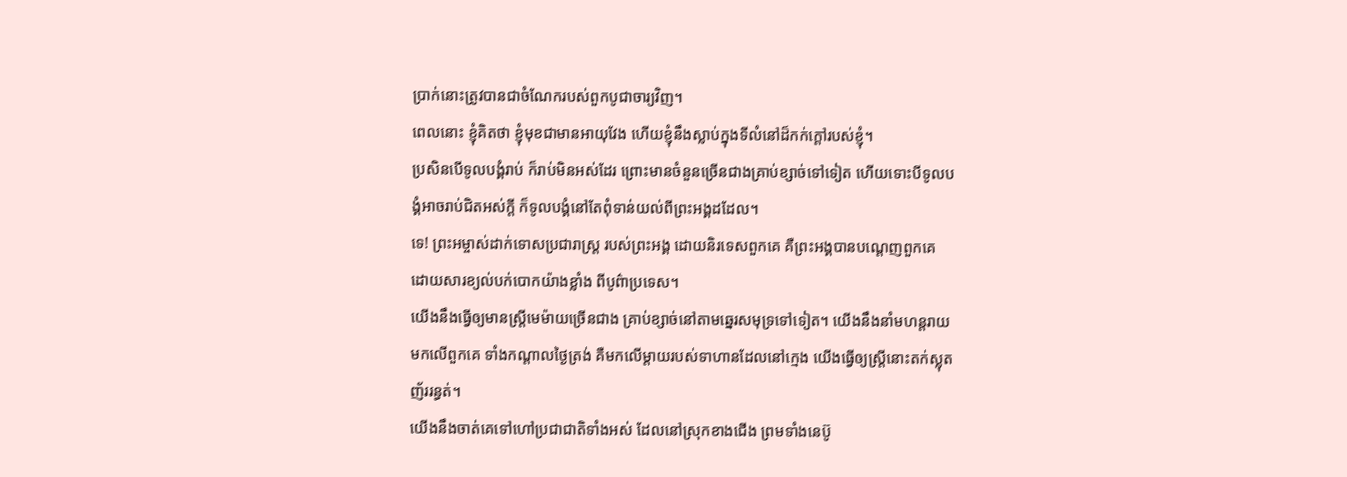ប្រាក់នោះត្រូវបានជាចំណែករបស់ពួកបូជាចារ្យវិញ។
ពេលនោះ ខ្ញុំគិតថា ខ្ញុំមុខជាមានអាយុវែង ហើយខ្ញុំនឹងស្លាប់ក្នុងទីលំនៅដ៏កក់ក្ដៅរបស់ខ្ញុំ។
ប្រសិនបើទូលបង្គំរាប់ ក៏រាប់មិនអស់ដែរ ព្រោះមានចំនួនច្រើនជាងគ្រាប់ខ្សាច់ទៅទៀត ហើយទោះបីទូលបង្គំអាចរាប់ជិតអស់ក្ដី ក៏ទូលបង្គំនៅតែពុំទាន់យល់ពីព្រះអង្គដដែល។
ទេ! ព្រះអម្ចាស់ដាក់ទោសប្រជារាស្ត្រ របស់ព្រះអង្គ ដោយនិរទេសពួកគេ គឺព្រះអង្គបានបណ្ដេញពួកគេ ដោយសារខ្យល់បក់បោកយ៉ាងខ្លាំង ពីបូព៌ាប្រទេស។
យើងនឹងធ្វើឲ្យមានស្ត្រីមេម៉ាយច្រើនជាង គ្រាប់ខ្សាច់នៅតាមឆ្នេរសមុទ្រទៅទៀត។ យើងនឹងនាំមហន្តរាយមកលើពួកគេ ទាំងកណ្ដាលថ្ងៃត្រង់ គឺមកលើម្ដាយរបស់ទាហានដែលនៅក្មេង យើងធ្វើឲ្យស្ត្រីនោះតក់ស្លុត ញ័ររន្ធត់។
យើងនឹងចាត់គេទៅហៅប្រជាជាតិទាំងអស់ ដែលនៅស្រុកខាងជើង ព្រមទាំងនេប៊ូ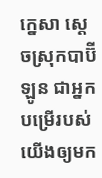ក្នេសា ស្ដេចស្រុកបាប៊ីឡូន ជាអ្នកបម្រើរបស់យើងឲ្យមក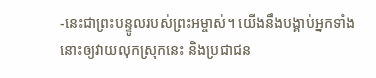-នេះជាព្រះបន្ទូលរបស់ព្រះអម្ចាស់។ យើងនឹងបង្គាប់អ្នកទាំងនោះឲ្យវាយលុកស្រុកនេះ និងប្រជាជន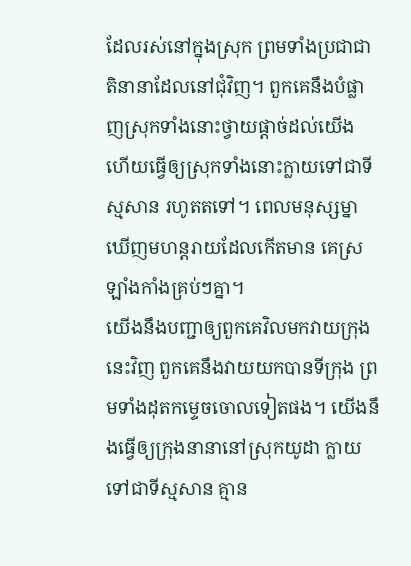ដែលរស់នៅក្នុងស្រុក ព្រមទាំងប្រជាជាតិនានាដែលនៅជុំវិញ។ ពួកគេនឹងបំផ្លាញស្រុកទាំងនោះថ្វាយផ្ដាច់ដល់យើង ហើយធ្វើឲ្យស្រុកទាំងនោះក្លាយទៅជាទីស្មសាន រហូតតទៅ។ ពេលមនុស្សម្នាឃើញមហន្តរាយដែលកើតមាន គេស្រឡាំងកាំងគ្រប់ៗគ្នា។
យើងនឹងបញ្ជាឲ្យពួកគេវិលមកវាយក្រុងនេះវិញ ពួកគេនឹងវាយយកបានទីក្រុង ព្រមទាំងដុតកម្ទេចចោលទៀតផង។ យើងនឹងធ្វើឲ្យក្រុងនានានៅស្រុកយូដា ក្លាយទៅជាទីស្មសាន គ្មាន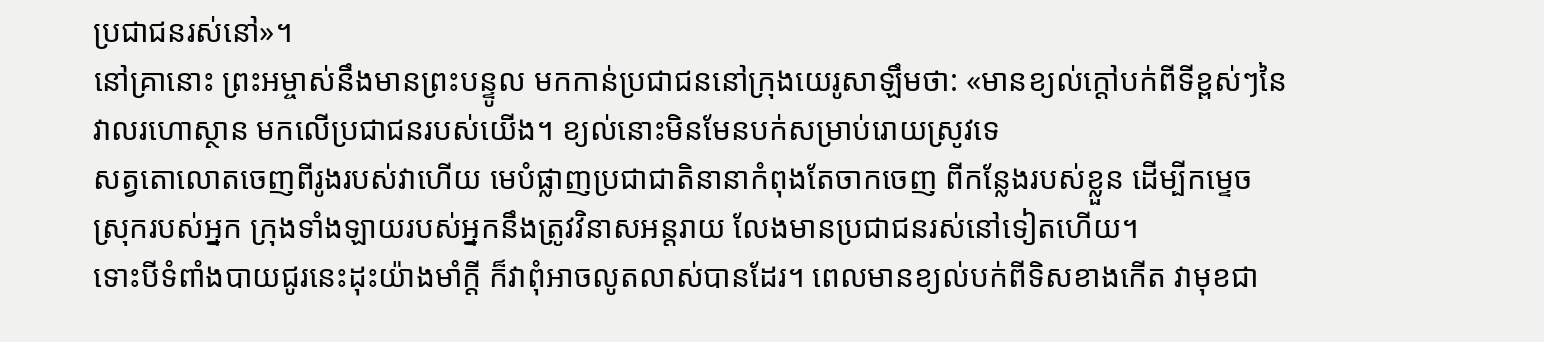ប្រជាជនរស់នៅ»។
នៅគ្រានោះ ព្រះអម្ចាស់នឹងមានព្រះបន្ទូល មកកាន់ប្រជាជននៅក្រុងយេរូសាឡឹមថា: «មានខ្យល់ក្ដៅបក់ពីទីខ្ពស់ៗនៃវាលរហោស្ថាន មកលើប្រជាជនរបស់យើង។ ខ្យល់នោះមិនមែនបក់សម្រាប់រោយស្រូវទេ
សត្វតោលោតចេញពីរូងរបស់វាហើយ មេបំផ្លាញប្រជាជាតិនានាកំពុងតែចាកចេញ ពីកន្លែងរបស់ខ្លួន ដើម្បីកម្ទេចស្រុករបស់អ្នក ក្រុងទាំងឡាយរបស់អ្នកនឹងត្រូវវិនាសអន្តរាយ លែងមានប្រជាជនរស់នៅទៀតហើយ។
ទោះបីទំពាំងបាយជូរនេះដុះយ៉ាងមាំក្ដី ក៏វាពុំអាចលូតលាស់បានដែរ។ ពេលមានខ្យល់បក់ពីទិសខាងកើត វាមុខជា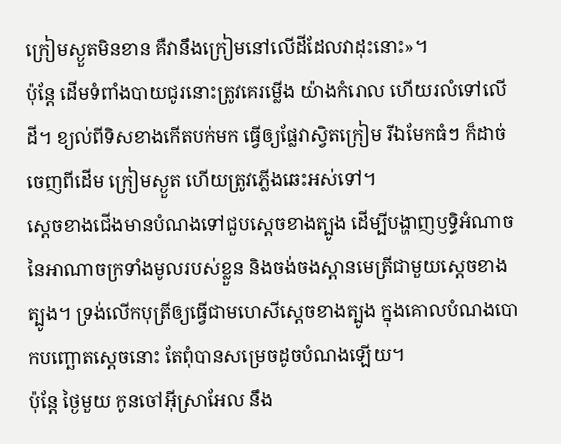ក្រៀមស្ងួតមិនខាន គឺវានឹងក្រៀមនៅលើដីដែលវាដុះនោះ»។
ប៉ុន្តែ ដើមទំពាំងបាយជូរនោះត្រូវគេរម្លើង យ៉ាងកំរោល ហើយរលំទៅលើដី។ ខ្យល់ពីទិសខាងកើតបក់មក ធ្វើឲ្យផ្លែវាស្វិតក្រៀម រីឯមែកធំៗ ក៏ដាច់ចេញពីដើម ក្រៀមស្ងួត ហើយត្រូវភ្លើងឆេះអស់ទៅ។
ស្ដេចខាងជើងមានបំណងទៅជួបស្ដេចខាងត្បូង ដើម្បីបង្ហាញឫទ្ធិអំណាចនៃអាណាចក្រទាំងមូលរបស់ខ្លួន និងចង់ចងស្ពានមេត្រីជាមួយស្ដេចខាងត្បូង។ ទ្រង់លើកបុត្រីឲ្យធ្វើជាមហេសីស្ដេចខាងត្បូង ក្នុងគោលបំណងបោកបញ្ឆោតស្ដេចនោះ តែពុំបានសម្រេចដូចបំណងឡើយ។
ប៉ុន្តែ ថ្ងៃមួយ កូនចៅអ៊ីស្រាអែល នឹង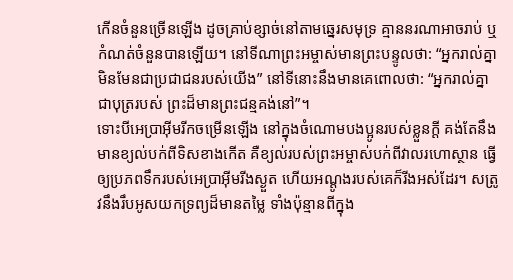កើនចំនួនច្រើនឡើង ដូចគ្រាប់ខ្សាច់នៅតាមឆ្នេរសមុទ្រ គ្មាននរណាអាចរាប់ ឬកំណត់ចំនួនបានឡើយ។ នៅទីណាព្រះអម្ចាស់មានព្រះបន្ទូលថា: “អ្នករាល់គ្នាមិនមែនជាប្រជាជនរបស់យើង” នៅទីនោះនឹងមានគេពោលថា: “អ្នករាល់គ្នាជាបុត្ររបស់ ព្រះដ៏មានព្រះជន្មគង់នៅ”។
ទោះបីអេប្រាអ៊ីមរីកចម្រើនឡើង នៅក្នុងចំណោមបងប្អូនរបស់ខ្លួនក្ដី គង់តែនឹងមានខ្យល់បក់ពីទិសខាងកើត គឺខ្យល់របស់ព្រះអម្ចាស់បក់ពីវាលរហោស្ថាន ធ្វើឲ្យប្រភពទឹករបស់អេប្រាអ៊ីមរីងស្ងួត ហើយអណ្ដូងរបស់គេក៏រីងអស់ដែរ។ សត្រូវនឹងរឹបអូសយកទ្រព្យដ៏មានតម្លៃ ទាំងប៉ុន្មានពីក្នុង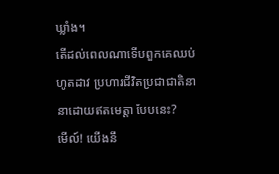ឃ្លាំង។
តើដល់ពេលណាទើបពួកគេឈប់ហូតដាវ ប្រហារជីវិតប្រជាជាតិនានាដោយឥតមេត្តា បែបនេះ?
មើល៍! យើងនឹ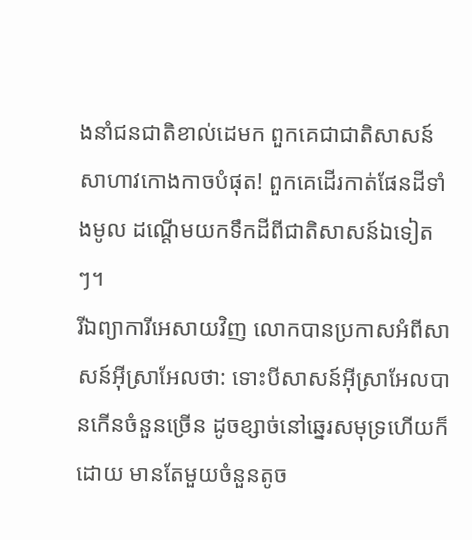ងនាំជនជាតិខាល់ដេមក ពួកគេជាជាតិសាសន៍សាហាវកោងកាចបំផុត! ពួកគេដើរកាត់ផែនដីទាំងមូល ដណ្ដើមយកទឹកដីពីជាតិសាសន៍ឯទៀតៗ។
រីឯព្យាការីអេសាយវិញ លោកបានប្រកាសអំពីសាសន៍អ៊ីស្រាអែលថា: ទោះបីសាសន៍អ៊ីស្រាអែលបានកើនចំនួនច្រើន ដូចខ្សាច់នៅឆ្នេរសមុទ្រហើយក៏ដោយ មានតែមួយចំនួនតូច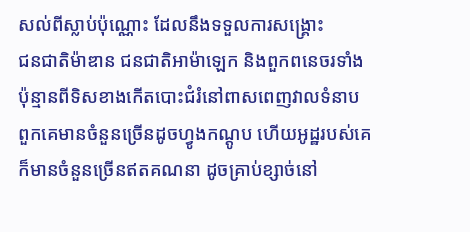សល់ពីស្លាប់ប៉ុណ្ណោះ ដែលនឹងទទួលការសង្គ្រោះ
ជនជាតិម៉ាឌាន ជនជាតិអាម៉ាឡេក និងពួកពនេចរទាំងប៉ុន្មានពីទិសខាងកើតបោះជំរំនៅពាសពេញវាលទំនាប ពួកគេមានចំនួនច្រើនដូចហ្វូងកណ្ដូប ហើយអូដ្ឋរបស់គេក៏មានចំនួនច្រើនឥតគណនា ដូចគ្រាប់ខ្សាច់នៅ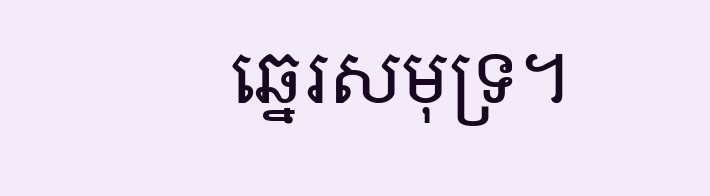ឆ្នេរសមុទ្រ។